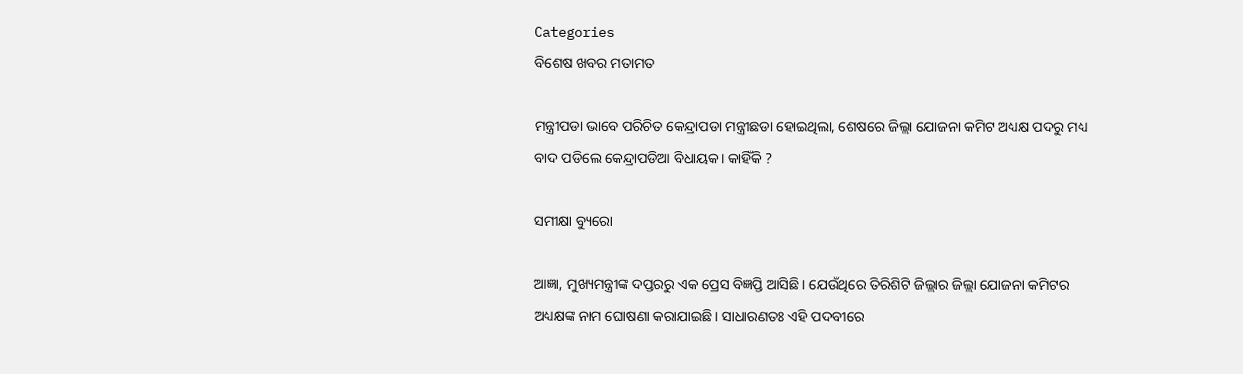Categories
ବିଶେଷ ଖବର ମତାମତ

ମନ୍ତ୍ରୀପଡା ଭାବେ ପରିଚିତ କେନ୍ଦ୍ରାପଡା ମନ୍ତ୍ରୀଛଡା ହୋଇଥିଲା, ଶେଷରେ ଜିଲ୍ଲା ଯୋଜନା କମିଟ ଅଧ୍ୟକ୍ଷ ପଦରୁ ମଧ୍ୟ ବାଦ ପଡିଲେ କେନ୍ଦ୍ରାପଡିଆ ବିଧାୟକ। କାହିଁକି ?

ସମୀକ୍ଷା ବ୍ୟୁରୋ

ଆଜ୍ଞା, ମୁଖ୍ୟମନ୍ତ୍ରୀଙ୍କ ଦପ୍ତରରୁ ଏକ ପ୍ରେସ ବିଜ୍ଞପ୍ତି ଆସିଛି। ଯେଉଁଥିରେ ତିରିଶିଟି ଜିଲ୍ଲାର ଜିଲ୍ଲା ଯୋଜନା କମିଟର ଅଧ୍ୟକ୍ଷଙ୍କ ନାମ ଘୋଷଣା କରାଯାଇଛି। ସାଧାରଣତଃ ଏହି ପଦବୀରେ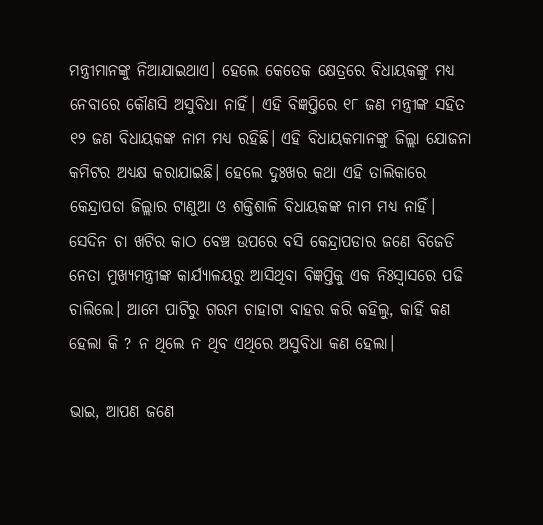ମନ୍ତ୍ରୀମାନଙ୍କୁ ନିଆଯାଇଥାଏ। ହେଲେ କେତେକ କ୍ଷେତ୍ରରେ ବିଧାୟକଙ୍କୁ ମଧ୍ୟ ନେବାରେ କୌଣସି ଅସୁବିଧା ନାହିଁ। ଏହି ବିଜ୍ଞପ୍ତିରେ ୧୮ ଜଣ ମନ୍ତ୍ରୀଙ୍କ ସହିତ ୧୨ ଜଣ ବିଧାୟକଙ୍କ ନାମ ମଧ୍ୟ ରହିଛି। ଏହି ବିଧାୟକମାନଙ୍କୁ ଜିଲ୍ଲା ଯୋଜନା କମିଟର ଅଧ୍ୟକ୍ଷ କରାଯାଇଛି। ହେଲେ ଦୁଃଖର କଥା ଏହି ତାଲିକାରେ କେନ୍ଦ୍ରାପଡା ଜିଲ୍ଲାର ଟାଣୁଆ ଓ ଶକ୍ତିଶାଳି ବିଧାୟକଙ୍କ ନାମ ମଧ୍ୟ ନାହିଁ। ସେଦିନ ଚା ଖଟିର କାଠ ବେଞ୍ଚ ଉପରେ ବସି କେନ୍ଦ୍ରାପଡାର ଜଣେ ବିଜେଡି ନେତା ମୁଖ୍ୟମନ୍ତ୍ରୀଙ୍କ କାର୍ଯ୍ୟାଳୟରୁ ଆସିଥିବା ବିଜ୍ଞପ୍ତିକୁ ଏକ ନିଃସ୍ବାସରେ ପଢି ଚାଲିଲେ। ଆମେ ପାଟିରୁ ଗରମ ଚାହାଟା ବାହର କରି କହିଲୁ, କାହିଁ କଣ ହେଲା କି ? ନ ଥିଲେ ନ ଥିବ ଏଥିରେ ଅସୁବିଧା କଣ ହେଲା।

ଭାଇ, ଆପଣ ଜଣେ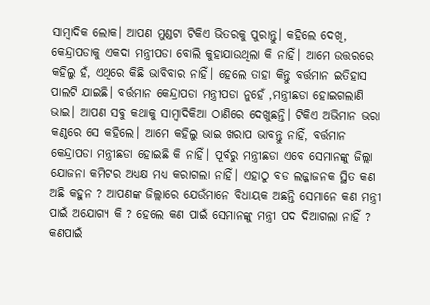ସାମ୍ବାଦିକ ଲୋକ। ଆପଣ ମୁଣ୍ଡଟା ଟିକିଏ ଭିତରକୁ ପୁରାନ୍ତୁ। କହିଲେ ଦେଖି, କେନ୍ଦ୍ରାପଡାକୁ ଏକଦା ମନ୍ତ୍ରୀପଡା ବୋଲି କୁହାଯାଉଥିଲା କି ନାହିଁ। ଆମେ ଉତ୍ତରରେ କହିଲୁ ହଁ, ଏଥିରେ କିଛି ଭାବିବାର ନାହିଁ। ହେଲେ ତାହା କିନ୍ତୁ ବର୍ତ୍ତମାନ ଇତିହାସ ପାଲଟି ଯାଇଛି। ବର୍ତ୍ତମାନ କେନ୍ଦ୍ରାପଡା ମନ୍ତ୍ରୀପଡା ନୁହେଁ ,ମନ୍ତ୍ରୀଛଡା ହୋଇଗଲାଣି ଭାଇ। ଆପଣ ସବୁ କଥାକୁ ସାମ୍ବାଦିକିଆ ଠାଣିରେ ଦେଖୁଛନ୍ତି। ଟିକିଏ ଅଭିମାନ ଭରା କଣ୍ଠରେ ସେ କହିଲେ। ଆମେ କହିଲୁ ଭାଇ ଖରାପ ଭାବନ୍ତୁ ନାହିଁ, ବର୍ତ୍ତମାନ କେନ୍ଦ୍ରାପଡା ମନ୍ତ୍ରୀଛଡା ହୋଇଛି କି ନାହିଁ। ପୂର୍ବରୁ ମନ୍ତ୍ରୀଛଡା ଏବେ ସେମାନଙ୍କୁ ଜିଲ୍ଲା ଯୋଜନା କମିଟର ଅଧ୍ୟକ୍ଷ ମଧ୍ୟ କରାଗଲା ନାହିଁ। ଏହାଠୁ ବଡ ଲଜ୍ଜାଜନକ ସ୍ଥିତ କଣ ଅଛି କହୁନ ? ଆପଣଙ୍କ ଜିଲ୍ଲାରେ ଯେଉଁମାନେ ବିଧାୟକ ଅଛନ୍ତି ସେମାନେ କଣ ମନ୍ତ୍ରୀ ପାଇଁ ଅଯୋଗ୍ୟ କି ? ହେଲେ କଣ ପାଇଁ ସେମାନଙ୍କୁ ମନ୍ତ୍ରୀ ପଦ ଦିଆଗଲା ନାହିଁ ? କଣପାଇଁ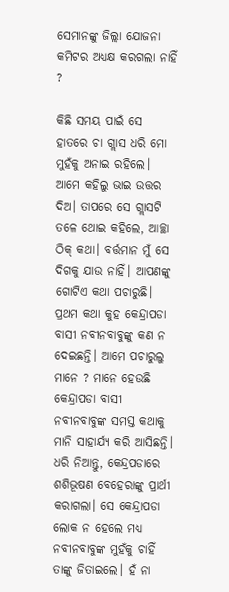ସେମାନଙ୍କୁ ଜିଲ୍ଲା ଯୋଜନା କମିଟର ଅଧ୍ୟକ୍ଷ କରଗଲା ନାହିଁ ?

କିଛି ସମୟ ପାଇଁ ସେ ହାତରେ ଚା ଗ୍ଲାସ ଧରି ମୋ ମୁହଁକୁ ଅନାଇ ରହିଲେ। ଆମେ କହିଲୁ ଭାଇ ଉତ୍ତର ଦିଅ। ତାପରେ ସେ ଗ୍ଲାସଟି ତଳେ ଥୋଇ କହିଲେ, ଆଚ୍ଛା ଠିକ୍ କଥା। ବର୍ତ୍ତମାନ ମୁଁ ସେ ଦିଗକୁ ଯାଉ ନାହିଁ। ଆପଣଙ୍କୁ ଗୋଟିଏ କଥା ପଚାରୁଛି। ପ୍ରଥମ କଥା କୁହ କେନ୍ଦ୍ରାପଡା ବାସୀ ନବୀନବାବୁଙ୍କୁ କଣ ନ ଦେଇଛନ୍ତି। ଆମେ ପଚାରୁଲୁ ମାନେ ? ମାନେ ହେଉଛି କେନ୍ଦ୍ରାପଡା ବାସୀ ନବୀନବାବୁଙ୍କ ସମସ୍ତ କଥାକୁ ମାନି ସାହାର୍ଯ୍ୟ କରି ଆସିଛନ୍ତି। ଧରି ନିଆନ୍ତୁ, କେନ୍ଦ୍ରପଡାରେ ଶଶିଭୂଷଣ ବେହେରାଙ୍କୁ ପ୍ରାର୍ଥୀ କରାଗଲା। ସେ କେନ୍ଦ୍ରାପଡା ଲୋକ ନ ହେଲେ ମଧ୍ୟ ନବୀନବାବୁଙ୍କ ମୁହଁକୁ ଚାହିଁ ତାଙ୍କୁ ଜିତାଇଲେ। ହଁ ନା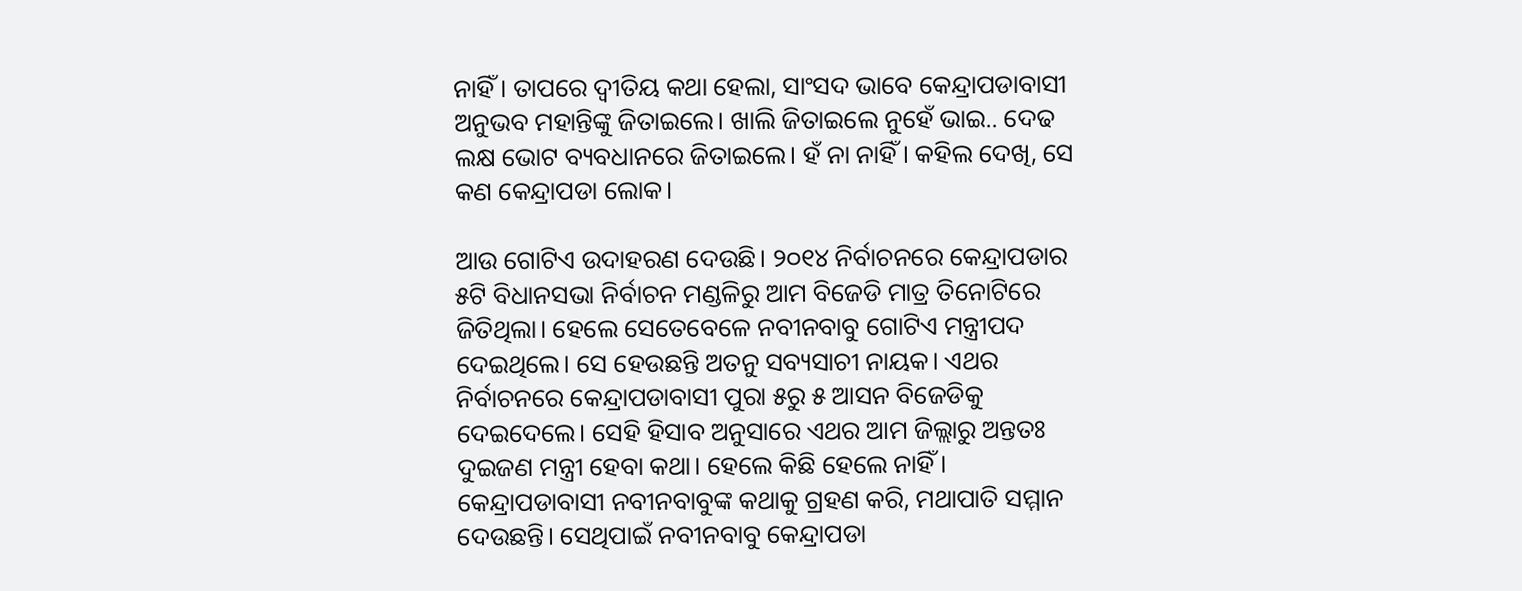ନାହିଁ। ତାପରେ ଦ୍ବୀତିୟ କଥା ହେଲା, ସାଂସଦ ଭାବେ କେନ୍ଦ୍ରାପଡାବାସୀ ଅନୁଭବ ମହାନ୍ତିଙ୍କୁ ଜିତାଇଲେ। ଖାଲି ଜିତାଇଲେ ନୁହେଁ ଭାଇ.. ଦେଢ ଲକ୍ଷ ଭୋଟ ବ୍ୟବଧାନରେ ଜିତାଇଲେ। ହଁ ନା ନାହିଁ। କହିଲ ଦେଖି, ସେ କଣ କେନ୍ଦ୍ରାପଡା ଲୋକ।

ଆଉ ଗୋଟିଏ ଉଦାହରଣ ଦେଉଛି। ୨୦୧୪ ନିର୍ବାଚନରେ କେନ୍ଦ୍ରାପଡାର ୫ଟି ବିଧାନସଭା ନିର୍ବାଚନ ମଣ୍ଡଳିରୁ ଆମ ବିଜେଡି ମାତ୍ର ତିନୋଟିରେ ଜିତିଥିଲା। ହେଲେ ସେତେବେଳେ ନବୀନବାବୁ ଗୋଟିଏ ମନ୍ତ୍ରୀପଦ ଦେଇଥିଲେ। ସେ ହେଉଛନ୍ତି ଅତନୁ ସବ୍ୟସାଚୀ ନାୟକ। ଏଥର ନିର୍ବାଚନରେ କେନ୍ଦ୍ରାପଡାବାସୀ ପୁରା ୫ରୁ ୫ ଆସନ ବିଜେଡିକୁ ଦେଇଦେଲେ। ସେହି ହିସାବ ଅନୁସାରେ ଏଥର ଆମ ଜିଲ୍ଲାରୁ ଅନ୍ତତଃ ଦୁଇଜଣ ମନ୍ତ୍ରୀ ହେବା କଥା। ହେଲେ କିଛି ହେଲେ ନାହିଁ। କେନ୍ଦ୍ରାପଡାବାସୀ ନବୀନବାବୁଙ୍କ କଥାକୁ ଗ୍ରହଣ କରି, ମଥାପାତି ସମ୍ମାନ ଦେଉଛନ୍ତି। ସେଥିପାଇଁ ନବୀନବାବୁ କେନ୍ଦ୍ରାପଡା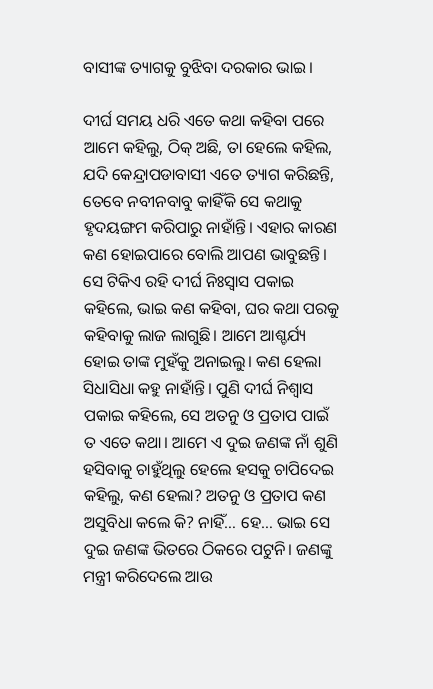ବାସୀଙ୍କ ତ୍ୟାଗକୁ ବୁଝିବା ଦରକାର ଭାଇ।

ଦୀର୍ଘ ସମୟ ଧରି ଏତେ କଥା କହିବା ପରେ ଆମେ କହିଲୁ, ଠିକ୍ ଅଛି, ତା ହେଲେ କହିଲ, ଯଦି କେନ୍ଦ୍ରାପଡାବାସୀ ଏତେ ତ୍ୟାଗ କରିଛନ୍ତି, ତେବେ ନବୀନବାବୁ କାହିଁକି ସେ କଥାକୁ ହୃଦୟଙ୍ଗମ କରିପାରୁ ନାହାଁନ୍ତି। ଏହାର କାରଣ କଣ ହୋଇପାରେ ବୋଲି ଆପଣ ଭାବୁଛନ୍ତି। ସେ ଟିକିଏ ରହି ଦୀର୍ଘ ନିଃସ୍ବାସ ପକାଇ କହିଲେ, ଭାଇ କଣ କହିବା, ଘର କଥା ପରକୁ କହିବାକୁ ଲାଜ ଲାଗୁଛି। ଆମେ ଆଶ୍ଚର୍ଯ୍ୟ ହୋଇ ତାଙ୍କ ମୁହଁକୁ ଅନାଇଲୁ। କଣ ହେଲା ସିଧାସିଧା କହୁ ନାହାଁନ୍ତି। ପୁଣି ଦୀର୍ଘ ନିଶ୍ବାସ ପକାଇ କହିଲେ, ସେ ଅତନୁ ଓ ପ୍ରତାପ ପାଇଁ ତ ଏତେ କଥା। ଆମେ ଏ ଦୁଇ ଜଣଙ୍କ ନାଁ ଶୁଣି ହସିବାକୁ ଚାହୁଁଥିଲୁ ହେଲେ ହସକୁ ଚାପିଦେଇ କହିଲୁ, କଣ ହେଲା? ଅତନୁ ଓ ପ୍ରତାପ କଣ ଅସୁବିଧା କଲେ କି? ନାହିଁ… ହେ… ଭାଇ ସେ ଦୁଇ ଜଣଙ୍କ ଭିତରେ ଠିକରେ ପଟୁନି। ଜଣଙ୍କୁ ମନ୍ତ୍ରୀ କରିଦେଲେ ଆଉ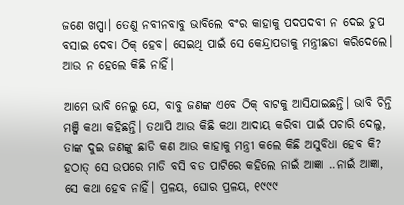ଜଣେ ଖପ୍ପା। ତେଣୁ ନବୀନବାବୁ ଭାବିଲେ ବଂର କାହାକୁ ପଦପଦବୀ ନ ଦେଇ ଚୁପ ବସାଇ ଦେବା ଠିକ୍ ହେବ। ସେଇଥି ପାଇଁ ସେ କେନ୍ଦ୍ରାପଡାକୁ ମନ୍ତ୍ରୀଛଡା କରିଦେଲେ। ଆଉ ନ ହେଲେ କିଛି ନାହିଁ।

ଆମେ ଭାବି ନେଲୁ ଯେ, ବାବୁ ଜଣଙ୍କ ଏବେ ଠିକ୍ ବାଟକୁ ଆସିଯାଇଛନ୍ତି। ଭାବି ଚିନ୍ତି ମଞ୍ଜି କଥା କହିଛନ୍ତି। ତଥାପି ଆଉ କିଛି କଥା ଆଦାୟ କରିବା ପାଇଁ ପଚାରି ଦେଲୁ, ତାଙ୍କ ଦୁଇ ଜଣଙ୍କୁ ଛାଡି କଣ ଆଉ କାହାକୁ ମନ୍ତ୍ରୀ କଲେ କିଛି ଅସୁବିଧା ହେବ କି? ହଠାତ୍ ସେ ଉପରେ ମାଡି ବସି ବଡ ପାଟିରେ କହିଲେ ନାଇଁ ଆଜ୍ଞା ..ନାଇଁ ଆଜ୍ଞା, ସେ କଥା ହେବ ନାହିଁ। ପ୍ରଳୟ, ଘୋର ପ୍ରଳୟ, ୧୯୯୯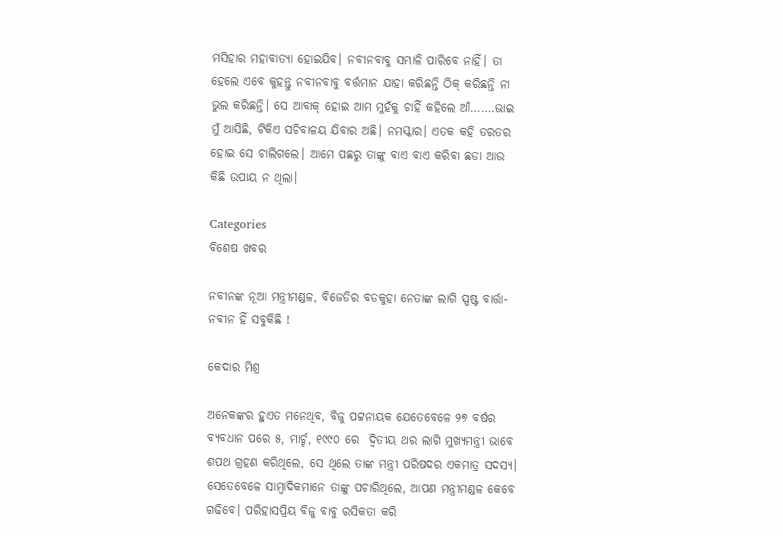ମସିହାର ମହାବାତ୍ୟା ହୋଇଯିବ। ନବୀନବାବୁ ସମ୍ଭାଳି ପାରିବେ ନାହିଁ। ତା ହେଲେ ଏବେ କୁହନ୍ତୁ ନବୀନବାବୁ ବର୍ତ୍ତମାନ ଯାହା କରିଛନ୍ତି ଠିକ୍ କରିଛନ୍ତି ନା ଭୁଲ କରିଛନ୍ତି। ସେ ଆବାକ୍ ହୋଇ ଆମ ମୁହଁକୁ ଚାହିଁ କହିଲେ ଆଁ…….ଭାଇ ମୁଁ ଆସିଛି, ଟିକିଏ ସଚିବାଳୟ ଯିବାର ଅଛି। ନମସ୍କାର। ଏତକ କହି ତରତର ହୋଇ ସେ ଚାଲିଗଲେ। ଆମେ ପଛରୁ ତାଙ୍କୁ ବାଏ ବାଏ କରିବା ଛଡା ଆଉ କିଛି ଉପାୟ ନ ଥିଲା।

Categories
ବିଶେଷ ଖବର

ନବୀନଙ୍କ ନୂଆ ମନ୍ତ୍ରୀମଣ୍ଡଳ, ବିଜେଡିର ବଡକୁହା ନେତାଙ୍କ ଲାଗି ସ୍ପଷ୍ଟ ବାର୍ତ୍ତା- ନବୀନ ହିଁ ସବୁକିଛି !

କେଦାର ମିଶ୍ର

ଅନେକଙ୍କର ହୁଏତ ମନେଥିବ, ବିଜୁ ପଟ୍ଟନାୟକ ଯେତେବେଳେ ୨୭ ବର୍ଷର ବ୍ୟବଧାନ ପରେ ୫, ମାର୍ଚ୍ଚ, ୧୯୯୦ ରେ  ଦ୍ଵିତୀୟ ଥର ଲାଗି ମୁଖ୍ୟମନ୍ତ୍ରୀ ଭାବେ ଶପଥ ଗ୍ରହଣ କରିଥିଲେ, ସେ ଥିଲେ ତାଙ୍କ ମନ୍ତ୍ରୀ ପରିଷଦର ଏକମାତ୍ର ସଦସ୍ୟ। ସେତେବେଳେ ସାମ୍ବାଦିକମାନେ ତାଙ୍କୁ ପଚାରିଥିଲେ, ଆପଣ ମନ୍ତ୍ରୀମଣ୍ଡଳ କେବେ ଗଢିବେ। ପରିହାସପ୍ରିୟ ବିଜୁ ବାବୁ ରସିକତା କରି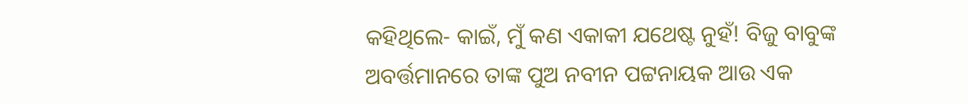କହିଥିଲେ- କାଇଁ, ମୁଁ କଣ ଏକାକୀ ଯଥେଷ୍ଟ ନୁହଁ! ବିଜୁ ବାବୁଙ୍କ ଅବର୍ତ୍ତମାନରେ ତାଙ୍କ ପୁଅ ନବୀନ ପଟ୍ଟନାୟକ ଆଉ ଏକ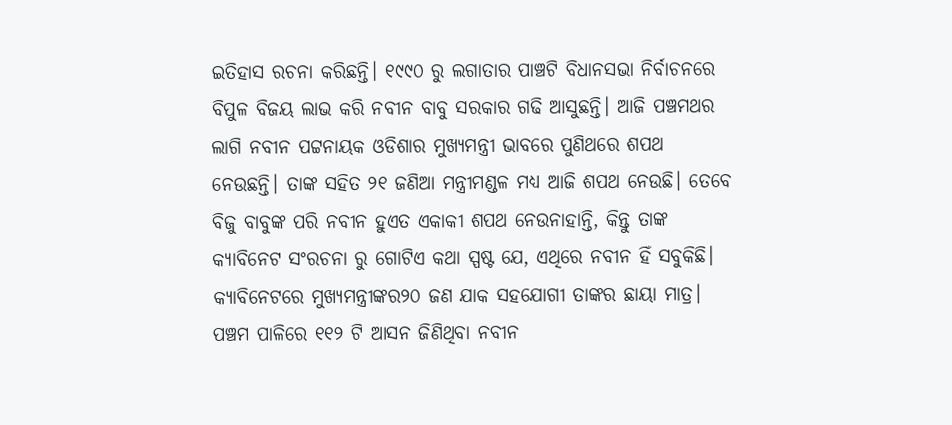ଇତିହାସ ରଚନା କରିଛନ୍ତି। ୧୯୯୦ ରୁ ଲଗାତାର ପାଞ୍ଚଟି ବିଧାନସଭା ନିର୍ବାଚନରେ ବିପୁଳ ବିଜୟ ଲାଭ କରି ନବୀନ ବାବୁ ସରକାର ଗଢି ଆସୁଛନ୍ତି। ଆଜି ପଞ୍ଚମଥର ଲାଗି ନବୀନ ପଟ୍ଟନାୟକ ଓଡିଶାର ମୁଖ୍ୟମନ୍ତ୍ରୀ ଭାବରେ ପୁଣିଥରେ ଶପଥ ନେଉଛନ୍ତି। ତାଙ୍କ ସହିତ ୨୧ ଜଣିଆ ମନ୍ତ୍ରୀମଣ୍ଡଳ ମଧ୍ୟ ଆଜି ଶପଥ ନେଉଛି। ତେବେ ବିଜୁ ବାବୁଙ୍କ ପରି ନବୀନ ହୁଏତ ଏକାକୀ ଶପଥ ନେଉନାହାନ୍ତି, କିନ୍ତୁ ତାଙ୍କ କ୍ୟାବିନେଟ ସଂରଚନା ରୁ ଗୋଟିଏ କଥା ସ୍ପଷ୍ଟ ଯେ, ଏଥିରେ ନବୀନ ହିଁ ସବୁକିଛି। କ୍ୟାବିନେଟରେ ମୁଖ୍ୟମନ୍ତ୍ରୀଙ୍କର୨୦ ଜଣ ଯାକ ସହଯୋଗୀ ତାଙ୍କର ଛାୟା ମାତ୍ର। ପଞ୍ଚମ ପାଳିରେ ୧୧୨ ଟି ଆସନ ଜିଣିଥିବା ନବୀନ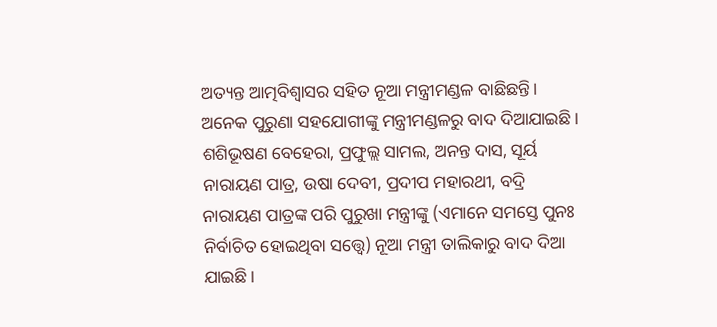ଅତ୍ୟନ୍ତ ଆତ୍ମବିଶ୍ବାସର ସହିତ ନୂଆ ମନ୍ତ୍ରୀମଣ୍ଡଳ ବାଛିଛନ୍ତି। ଅନେକ ପୁରୁଣା ସହଯୋଗୀଙ୍କୁ ମନ୍ତ୍ରୀମଣ୍ଡଳରୁ ବାଦ ଦିଆଯାଇଛି। ଶଶିଭୂଷଣ ବେହେରା, ପ୍ରଫୁଲ୍ଲ ସାମଲ, ଅନନ୍ତ ଦାସ, ସୂର୍ୟ ନାରାୟଣ ପାତ୍ର, ଉଷା ଦେବୀ, ପ୍ରଦୀପ ମହାରଥୀ, ବଦ୍ରି ନାରାୟଣ ପାତ୍ରଙ୍କ ପରି ପୁରୁଖା ମନ୍ତ୍ରୀଙ୍କୁ (ଏମାନେ ସମସ୍ତେ ପୁନଃ ନିର୍ବାଚିତ ହୋଇଥିବା ସତ୍ତ୍ୱେ) ନୂଆ ମନ୍ତ୍ରୀ ତାଲିକାରୁ ବାଦ ଦିଆ ଯାଇଛି।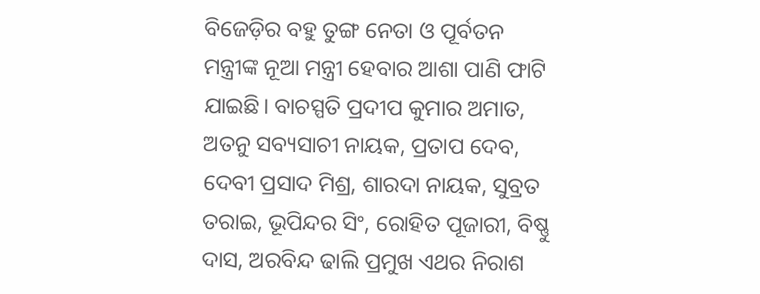ବିଜେଡ଼ିର ବହୁ ତୁଙ୍ଗ ନେତା ଓ ପୂର୍ବତନ ମନ୍ତ୍ରୀଙ୍କ ନୂଆ ମନ୍ତ୍ରୀ ହେବାର ଆଶା ପାଣି ଫାଟି ଯାଇଛି। ବାଚସ୍ପତି ପ୍ରଦୀପ କୁମାର ଅମାତ, ଅତନୁ ସବ୍ୟସାଚୀ ନାୟକ, ପ୍ରତାପ ଦେବ, ଦେବୀ ପ୍ରସାଦ ମିଶ୍ର, ଶାରଦା ନାୟକ, ସୁବ୍ରତ ତରାଇ, ଭୂପିନ୍ଦର ସିଂ, ରୋହିତ ପୂଜାରୀ, ବିଷ୍ଣୁ ଦାସ, ଅରବିନ୍ଦ ଢାଲି ପ୍ରମୁଖ ଏଥର ନିରାଶ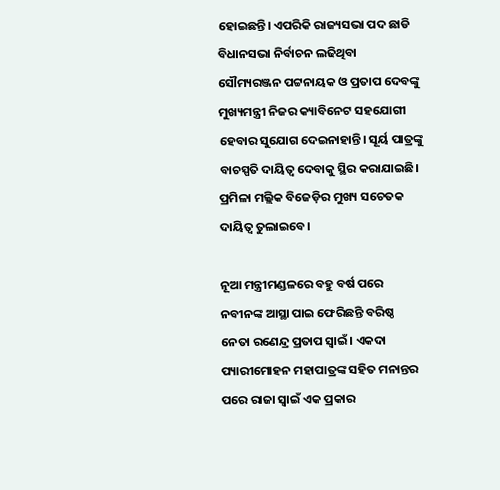ହୋଇଛନ୍ତି। ଏପରିକି ରାଜ୍ୟସଭା ପଦ ଛାଡି ବିଧାନସଭା ନିର୍ବାଚନ ଲଢିଥିବା ସୌମ୍ୟରଞ୍ଜନ ପଟ୍ଟନାୟକ ଓ ପ୍ରତାପ ଦେବଙ୍କୁ ମୁଖ୍ୟମନ୍ତ୍ରୀ ନିଜର କ୍ୟାବିନେଟ ସହଯୋଗୀ ହେବାର ସୁଯୋଗ ଦେଇନାହାନ୍ତି। ସୂର୍ୟ ପାତ୍ରଙ୍କୁ ବାଚସ୍ପତି ଦାୟିତ୍ଵ ଦେବାକୁ ସ୍ଥିର କରାଯାଇଛି। ପ୍ରମିଳା ମଲ୍ଲିକ ବିଜେଡ଼ିର ମୁଖ୍ୟ ସଚେତକ ଦାୟିତ୍ଵ ତୁଲାଇବେ।

ନୂଆ ମନ୍ତ୍ରୀମଣ୍ଡଳରେ ବହୁ ବର୍ଷ ପରେ ନବୀନଙ୍କ ଆସ୍ଥା ପାଇ ଫେରିଛନ୍ତି ବରିଷ୍ଠ ନେତା ରଣେନ୍ଦ୍ର ପ୍ରତାପ ସ୍ଵାଇଁ। ଏକଦା ପ୍ୟାରୀମୋହନ ମହାପାତ୍ରଙ୍କ ସହିତ ମନାନ୍ତର ପରେ ରାଜା ସ୍ଵାଇଁ ଏକ ପ୍ରକାର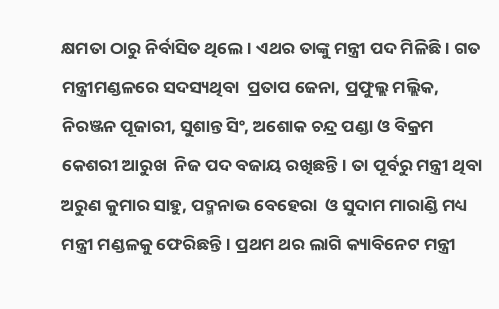କ୍ଷମତା ଠାରୁ ନିର୍ବାସିତ ଥିଲେ। ଏଥର ତାଙ୍କୁ ମନ୍ତ୍ରୀ ପଦ ମିଳିଛି। ଗତ ମନ୍ତ୍ରୀମଣ୍ଡଳରେ ସଦସ୍ୟଥିବା  ପ୍ରତାପ ଜେନା, ପ୍ରଫୁଲ୍ଲ ମଲ୍ଲିକ, ନିରଞ୍ଜନ ପୂଜାରୀ, ସୁଶାନ୍ତ ସିଂ, ଅଶୋକ ଚନ୍ଦ୍ର ପଣ୍ଡା ଓ ବିକ୍ରମ କେଶରୀ ଆରୁଖ  ନିଜ ପଦ ବଜାୟ ରଖିଛନ୍ତି। ତା ପୂର୍ବରୁ ମନ୍ତ୍ରୀ ଥିବା ଅରୁଣ କୁମାର ସାହୁ, ପଦ୍ମନାଭ ବେହେରା  ଓ ସୁଦାମ ମାରାଣ୍ଡି ମଧ୍ୟ ମନ୍ତ୍ରୀ ମଣ୍ଡଳକୁ ଫେରିଛନ୍ତି। ପ୍ରଥମ ଥର ଲାଗି କ୍ୟାବିନେଟ ମନ୍ତ୍ରୀ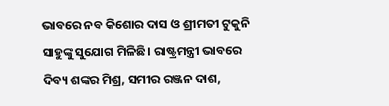ଭାବରେ ନବ କିଶୋର ଦାସ ଓ ଶ୍ରୀମତୀ ଟୁକୁନି ସାହୁଙ୍କୁ ସୁଯୋଗ ମିଳିଛି। ରାଷ୍ଟ୍ରମନ୍ତ୍ରୀ ଭାବରେ ଦିବ୍ୟ ଶଙ୍କର ମିଶ୍ର, ସମୀର ରଞ୍ଜନ ଦାଶ,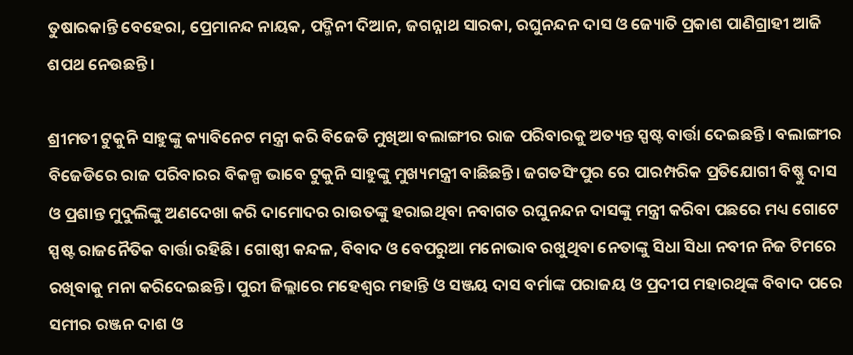ତୁଷାରକାନ୍ତି ବେହେରା, ପ୍ରେମାନନ୍ଦ ନାୟକ, ପଦ୍ମିନୀ ଦିଆନ, ଜଗନ୍ନାଥ ସାରକା, ରଘୁନନ୍ଦନ ଦାସ ଓ ଜ୍ୟୋତି ପ୍ରକାଶ ପାଣିଗ୍ରାହୀ ଆଜି ଶପଥ ନେଉଛନ୍ତି।

ଶ୍ରୀମତୀ ଟୁକୁନି ସାହୁଙ୍କୁ କ୍ୟାବିନେଟ ମନ୍ତ୍ରୀ କରି ବିଜେଡି ମୁଖିଆ ବଲାଙ୍ଗୀର ରାଜ ପରିବାରକୁ ଅତ୍ୟନ୍ତ ସ୍ପଷ୍ଟ ବାର୍ତ୍ତା ଦେଇଛନ୍ତି। ବଲାଙ୍ଗୀର ବିଜେଡିରେ ରାଜ ପରିବାରର ବିକଳ୍ପ ଭାବେ ଟୁକୁନି ସାହୁଙ୍କୁ ମୁଖ୍ୟମନ୍ତ୍ରୀ ବାଛିଛନ୍ତି। ଜଗତସିଂପୁର ରେ ପାରମ୍ପରିକ ପ୍ରତିଯୋଗୀ ବିଷ୍ଣୁ ଦାସ ଓ ପ୍ରଶାନ୍ତ ମୁଦୁଲିଙ୍କୁ ଅଣଦେଖା କରି ଦାମୋଦର ରାଉତଙ୍କୁ ହରାଇଥିବା ନବାଗତ ରଘୁନନ୍ଦନ ଦାସଙ୍କୁ ମନ୍ତ୍ରୀ କରିବା ପଛରେ ମଧ୍ୟ ଗୋଟେ ସ୍ପଷ୍ଟ ରାଜନୈତିକ ବାର୍ତ୍ତା ରହିଛି। ଗୋଷ୍ଠୀ କନ୍ଦଳ, ବିବାଦ ଓ ବେପରୁଆ ମନୋଭାବ ରଖୁଥିବା ନେତାଙ୍କୁ ସିଧା ସିଧା ନବୀନ ନିଜ ଟିମରେ ରଖିବାକୁ ମନା କରିଦେଇଛନ୍ତି। ପୁରୀ ଜିଲ୍ଲାରେ ମହେଶ୍ଵର ମହାନ୍ତି ଓ ସଞ୍ଜୟ ଦାସ ବର୍ମାଙ୍କ ପରାଜୟ ଓ ପ୍ରଦୀପ ମହାରଥିଙ୍କ ବିବାଦ ପରେ ସମୀର ରଞ୍ଜନ ଦାଶ ଓ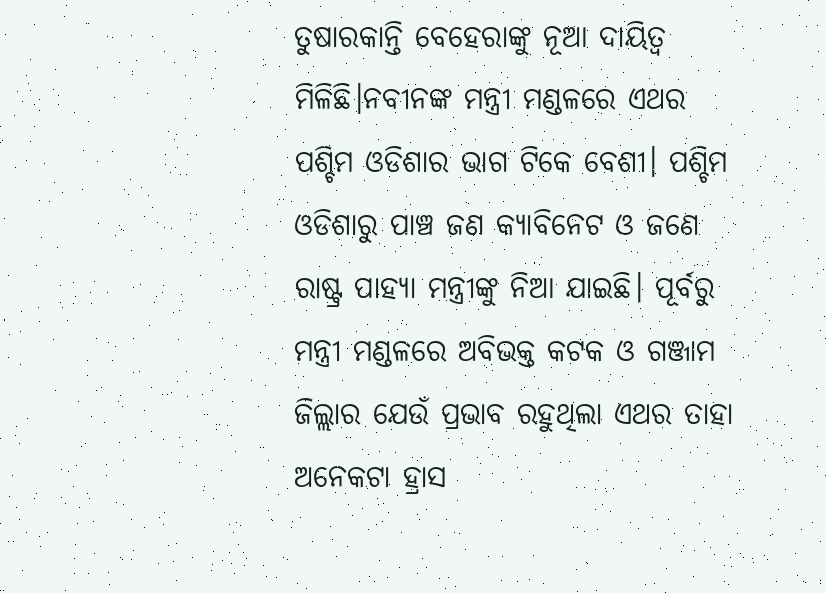ତୁଷାରକାନ୍ତି ବେହେରାଙ୍କୁ ନୂଆ ଦାୟିତ୍ଵ ମିଳିଛି।ନବୀନଙ୍କ ମନ୍ତ୍ରୀ ମଣ୍ଡଳରେ ଏଥର ପଶ୍ଚିମ ଓଡିଶାର ଭାଗ ଟିକେ ବେଶୀ। ପଶ୍ଚିମ ଓଡିଶାରୁ ପାଞ୍ଚ ଜଣ କ୍ୟାବିନେଟ ଓ ଜଣେ ରାଷ୍ଟ୍ର ପାହ୍ୟା ମନ୍ତ୍ରୀଙ୍କୁ ନିଆ ଯାଇଛି। ପୂର୍ବରୁ ମନ୍ତ୍ରୀ ମଣ୍ଡଳରେ ଅବିଭକ୍ତ କଟକ ଓ ଗଞ୍ଜାମ ଜିଲ୍ଲାର ଯେଉଁ ପ୍ରଭାବ ରହୁଥିଲା ଏଥର ତାହା ଅନେକଟା ହ୍ରାସ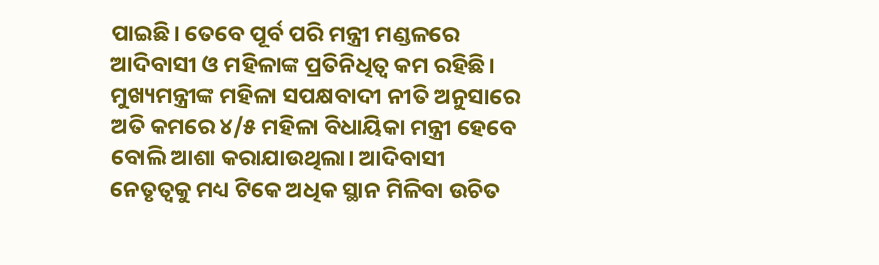ପାଇଛି। ତେବେ ପୂର୍ବ ପରି ମନ୍ତ୍ରୀ ମଣ୍ଡଳରେ ଆଦିବାସୀ ଓ ମହିଳାଙ୍କ ପ୍ରତିନିଧିତ୍ଵ କମ ରହିଛି। ମୁଖ୍ୟମନ୍ତ୍ରୀଙ୍କ ମହିଳା ସପକ୍ଷବାଦୀ ନୀତି ଅନୁସାରେ ଅତି କମରେ ୪/୫ ମହିଳା ବିଧାୟିକା ମନ୍ତ୍ରୀ ହେବେ ବୋଲି ଆଶା କରାଯାଉଥିଲା। ଆଦିବାସୀ ନେତୃତ୍ବକୁ ମଧ୍ୟ ଟିକେ ଅଧିକ ସ୍ଥାନ ମିଳିବା ଉଚିତ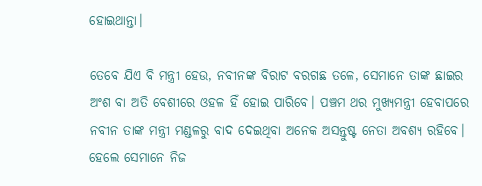ହୋଇଥାନ୍ତା।

ତେବେ ଯିଏ ବି ମନ୍ତ୍ରୀ ହେଉ, ନବୀନଙ୍କ ବିରାଟ ବରଗଛ ତଳେ, ସେମାନେ ତାଙ୍କ ଛାଇର ଅଂଶ ବା ଅତି ବେଶୀରେ ଓହଳ ହିଁ ହୋଇ ପାରିବେ। ପଞ୍ଚମ ଥର ମୁଖ୍ୟମନ୍ତ୍ରୀ ହେବାପରେ ନବୀନ ତାଙ୍କ ମନ୍ତ୍ରୀ ମଣ୍ଡଳରୁ ବାଦ ଦେଇଥିବା ଅନେକ ଅସନ୍ତୁଷ୍ଟ ନେତା ଅବଶ୍ୟ ରହିବେ। ହେଲେ ସେମାନେ ନିଜ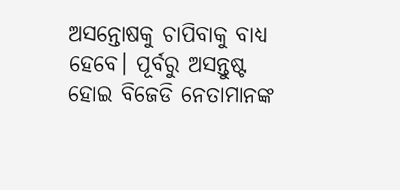ଅସନ୍ତୋଷକୁ ଚାପିବାକୁ ବାଧ୍ୟ ହେବେ। ପୂର୍ବରୁ ଅସନ୍ତୁଷ୍ଟ ହୋଇ ବିଜେଡି ନେତାମାନଙ୍କ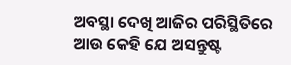ଅବସ୍ଥା ଦେଖି ଆଜିର ପରିସ୍ଥିତିରେ ଆଉ କେହି ଯେ ଅସନ୍ତୁଷ୍ଟ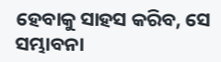ହେବାକୁ ସାହସ କରିବ, ସେ ସମ୍ଭାବନା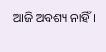ଆଜି ଅବଶ୍ୟ ନାହିଁ।